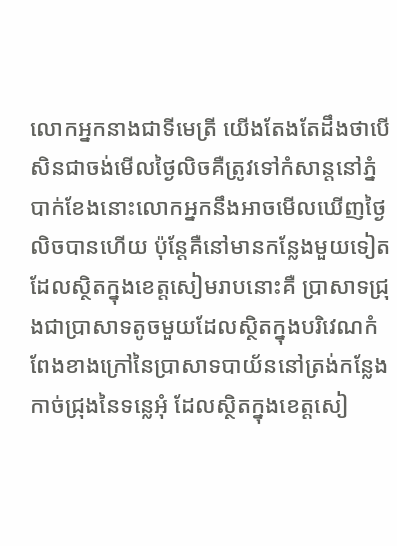លោកអ្នកនាងជាទីមេត្រី យើងតែងតែដឹងថាបើសិនជាចង់មើលថ្ងៃលិចគឺត្រូវទៅកំសាន្តនៅភ្នំបាក់ខែងនោះលោកអ្នកនឹងអាចមើលឃើញថ្ងៃលិចបានហើយ ប៉ុន្តែគឺនៅមានកន្លែងមួយទៀតដែលស្ថិតក្នុងខេត្តសៀមរាបនោះគឺ ប្រាសាទជ្រុងជាប្រាសាទតូចមួយដែលស្ថិតក្នុងបរិវេណកំពែងខាងក្រៅនៃប្រាសាទបាយ័ននៅត្រង់កន្លែងកាច់ជ្រុងនៃទន្លេអុំ ដែលស្ថិតក្នុងខេត្តសៀ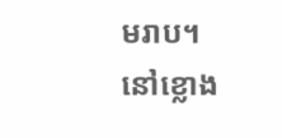មរាប។
នៅខ្លោង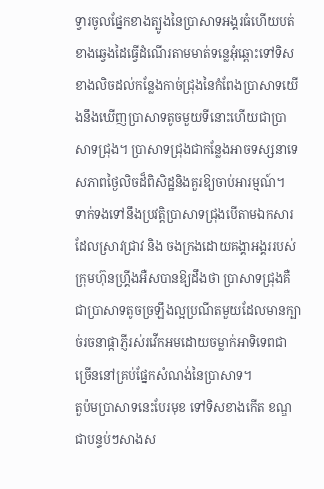ទ្វារចូលផ្នែកខាងត្បូងនៃប្រាសាទអង្គរធំហើយបត់ខាងឆ្វេងដៃធ្វើដំណើរតាមមាត់ទន្លេអុំឆ្ពោះទៅទិសខាងលិចដល់កន្លែងកាច់ជ្រុងនៃកំពែងប្រាសាទយើងនឹងឃើញប្រាសាទតូចមួយទីនោះហើយជាប្រាសាទជ្រុង។ ប្រាសាទជ្រុងជាកន្លែងអាចទស្សនាទេសភាពថ្ងៃលិចដ៏ពិសិដ្ឋនិងគួរឱ្យចាប់អារម្មណ៍។
ទាក់ទងទៅនឹងប្រវត្តិប្រាសាទជ្រុងបើតាមឯកសារដែលស្រាវជ្រាវ និង ចងក្រងដោយគង្គាអង្គររបស់ក្រុមហ៊ុនហ្គ្រីងអឺសបានឱ្យដឹងថា ប្រាសាទជ្រុងគឺជាប្រាសាទតូចច្រឡឹងល្អប្រណីតមួយដែលមានក្បាច់រចនាផ្កាភ្ញីរស់រវើកអមដោយចម្លាក់អាទិទេពជាច្រើននៅគ្រប់ផ្នែកសំណង់នៃប្រាសាទ។
តួប៉មប្រាសាទនេះបែរមុខ ទៅទិសខាងកើត ខណ្ឌជាបន្ទប់ៗសាងស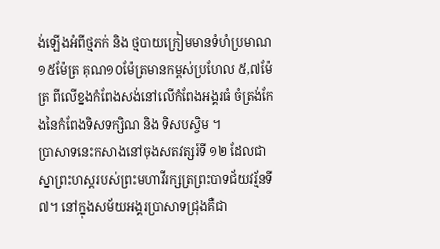ង់ឡើងអំពីថ្មភក់ និង ថ្មបាយក្រៀមមានទំហំប្រមាណ១៥ម៉ែត្រ គុណ១០ម៉ែត្រមានកម្ពស់ប្រហែល ៥,៧ម៉ែត្រ ពីលើខ្នងកំពែងសង់នៅលើកំពែងអង្គរធំ ចំត្រង់កែងនៃកំពែងទិសទក្សិណ និង ទិសបស្ចិម ។
ប្រាសាទនេះកសាងនៅចុងសតវត្សរ៍ទី ១២ ដែលជាស្នាព្រះហស្តរបស់ព្រះមហាវីរក្សត្រព្រះបាទជ័យវរ្ម័នទី ៧។ នៅក្នុងសម័យអង្គរប្រាសាទជ្រុងគឺជា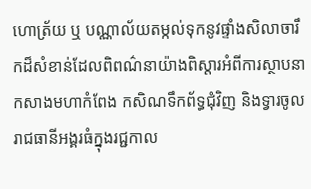ហោត្រ័យ ឬ បណ្ណាល័យតម្កល់ទុកនូវផ្ទាំងសិលាចារឹកដ៏សំខាន់ដែលពិពណ៌នាយ៉ាងពិស្តារអំពីការស្ថាបនាកសាងមហាកំពែង កសិណទឹកព័ទ្ធជុំវិញ និងទ្វារចូលរាជធានីអង្គរធំក្នុងរជ្ជកាល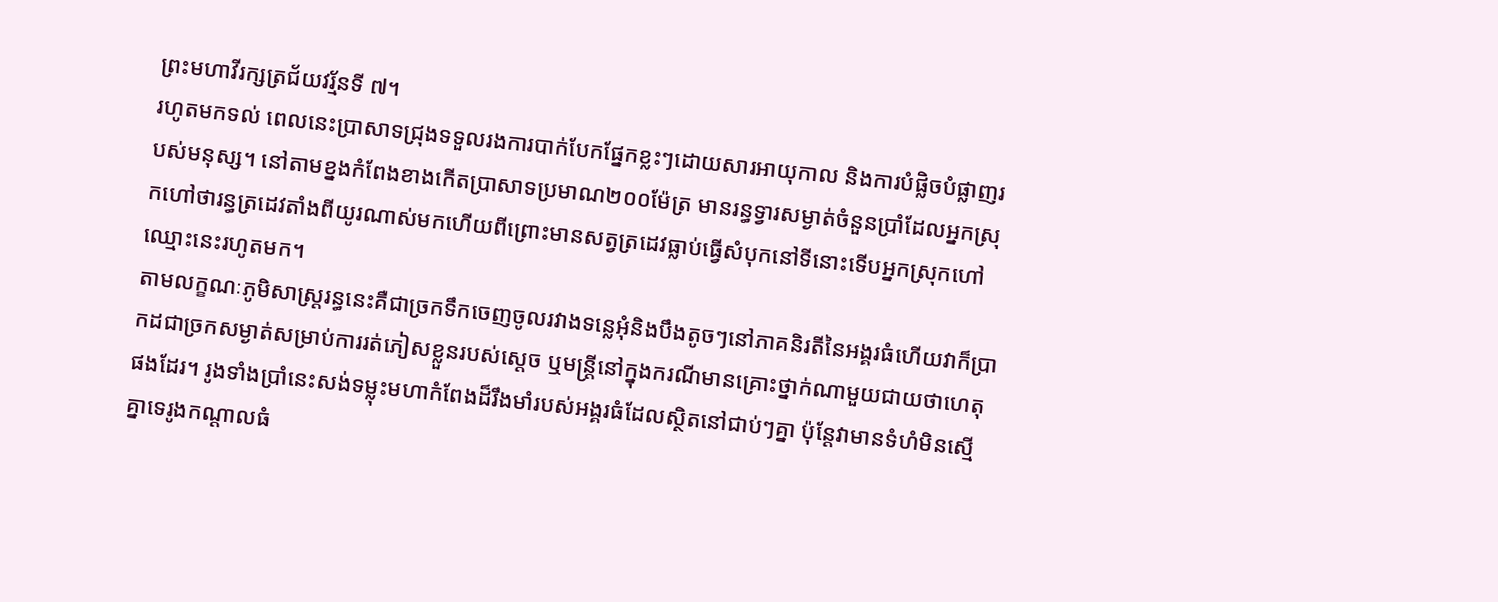ព្រះមហាវីរក្សត្រជ័យវរ្ម័នទី ៧។
រហូតមកទល់ ពេលនេះប្រាសាទជ្រុងទទួលរងការបាក់បែកផ្នែកខ្លះៗដោយសារអាយុកាល និងការបំផ្លិចបំផ្លាញរបស់មនុស្ស។ នៅតាមខ្នងកំពែងខាងកើតប្រាសាទប្រមាណ២០០ម៉ែត្រ មានរន្ធទ្វារសម្ងាត់ចំនួនប្រាំដែលអ្នកស្រុកហៅថារន្ធត្រដេវតាំងពីយូរណាស់មកហើយពីព្រោះមានសត្វត្រដេវធ្លាប់ធ្វើសំបុកនៅទីនោះទើបអ្នកស្រុកហៅឈ្មោះនេះរហូតមក។
តាមលក្ខណៈភូមិសាស្ត្ររន្ធនេះគឺជាច្រកទឹកចេញចូលរវាងទន្លេអុំនិងបឹងតូចៗនៅភាគនិរតីនៃអង្គរធំហើយវាក៏ប្រាកដជាច្រកសម្ងាត់សម្រាប់ការរត់ភៀសខ្លួនរបស់ស្តេច ឬមន្ត្រីនៅក្នុងករណីមានគ្រោះថ្នាក់ណាមួយជាយថាហេតុផងដែរ។ រូងទាំងប្រាំនេះសង់ទម្លុះមហាកំពែងដ៏រឹងមាំរបស់អង្គរធំដែលស្ថិតនៅជាប់ៗគ្នា ប៉ុន្តែវាមានទំហំមិនស្មើគ្នាទេរូងកណ្តាលធំ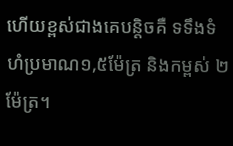ហើយខ្ពស់ជាងគេបន្តិចគឺ ទទឹងទំហំប្រមាណ១,៥ម៉ែត្រ និងកម្ពស់ ២ម៉ែត្រ។